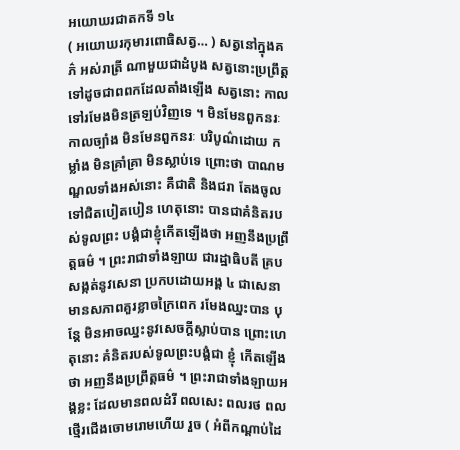អយោឃរជាតកទី ១៤
( អយោឃរកុមារពោធិសត្វ… ) សត្វនៅក្នុងគភ៌ អស់រាត្រី ណាមួយជាដំបូង សត្វនោះប្រព្រឹត្តទៅដូចជាពពកដែលតាំងឡើង សត្វនោះ កាលទៅរមែងមិនត្រឡប់វិញទេ ។ មិនមែនពួកនរៈកាលច្បាំង មិនមែនពួកនរៈ បរិបូណ៌ដោយ កម្លាំង មិនគ្រាំគ្រា មិនស្លាប់ទេ ព្រោះថា បាណមណ្ឌលទាំងអស់នោះ គឺជាតិ និងជរា តែងចូលទៅជិតបៀតបៀន ហេតុនោះ បានជាគំនិតរបស់ទូលព្រះ បង្គំជាខ្ញុំកើតឡើងថា អញនឹងប្រព្រឹត្តធម៌ ។ ព្រះរាជាទាំងឡាយ ជារដ្ឋាធិបតី គ្របសង្កត់នូវសេនា ប្រកបដោយអង្គ ៤ ជាសេនាមានសភាពគួរខ្លាចក្រៃពេក រមែងឈ្នះបាន បុន្តែ មិនអាចឈ្នះនូវសេចក្តីស្លាប់បាន ព្រោះហេតុនោះ គំនិតរបស់ទូលព្រះបង្គំជា ខ្ញុំ កើតឡើងថា អញនឹងប្រព្រឹត្តធម៌ ។ ព្រះរាជាទាំងឡាយអង្គខ្លះ ដែលមានពលដំរី ពលសេះ ពលរថ ពលថ្មើរជើងចោមរោមហើយ រួច ( អំពីកណ្តាប់ដៃ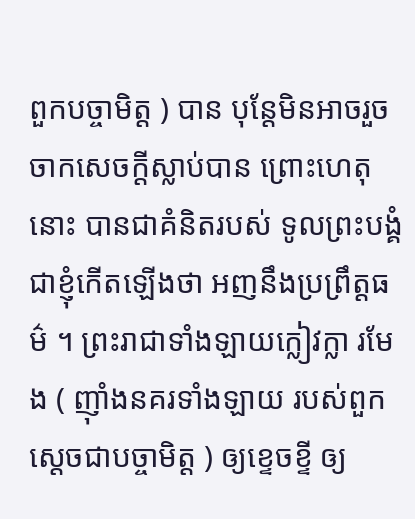ពួកបច្ចាមិត្ត ) បាន បុន្តែមិនអាចរួចចាកសេចក្តីស្លាប់បាន ព្រោះហេតុនោះ បានជាគំនិតរបស់ ទូលព្រះបង្គំជាខ្ញុំកើតឡើងថា អញនឹងប្រព្រឹត្តធម៌ ។ ព្រះរាជាទាំងឡាយក្លៀវក្លា រមែង ( ញ៉ាំងនគរទាំងឡាយ របស់ពួកស្តេចជាបច្ចាមិត្ត ) ឲ្យខ្ទេចខ្ទី ឲ្យ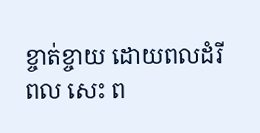ខ្ចាត់ខ្ចាយ ដោយពលដំរី ពល សេះ ព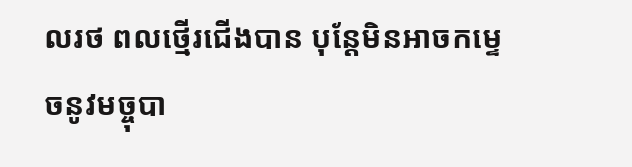លរថ ពលថ្មើរជើងបាន បុន្តែមិនអាចកម្ទេចនូវមច្ចុបា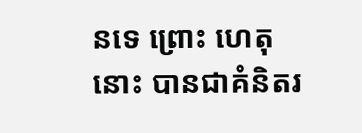នទេ ព្រោះ ហេតុនោះ បានជាគំនិតរ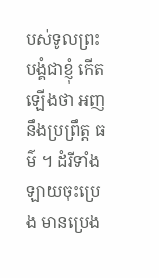បស់ទូលព្រះបង្គំជាខ្ញុំ កើតឡើងថា អញនឹងប្រព្រឹត្ត ធម៌ ។ ដំរីទាំងឡាយចុះប្រេង មានប្រេង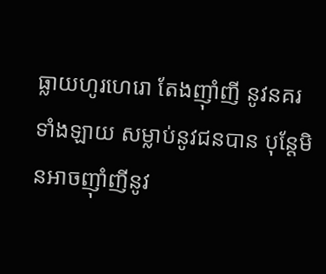ធ្លាយហូរហេរោ តែងញ៉ាំញី នូវនគរទាំងឡាយ សម្លាប់នូវជនបាន បុន្តែមិនអាចញ៉ាំញីនូវ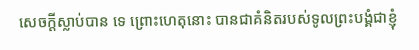សេចក្តីស្លាប់បាន ទេ ព្រោះហេតុនោះ បានជាគំនិតរបស់ទូលព្រះបង្គំជាខ្ញុំ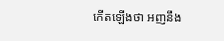កើតឡើងថា អញនឹង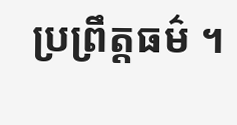ប្រព្រឹត្តធម៌ ។